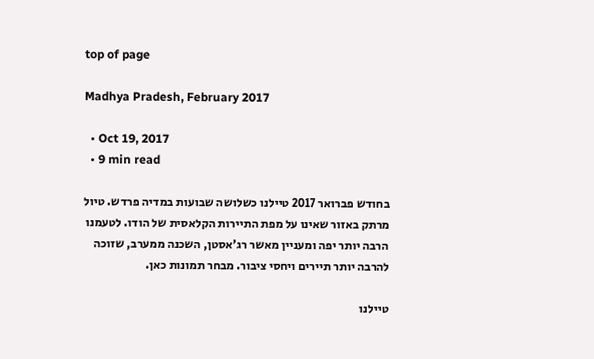top of page

Madhya Pradesh, February 2017

  • Oct 19, 2017
  • 9 min read

בחודש פברואר 2017 טיילנו כשלושה שבועות במדיה פרדש. טיול מרתק באזור שאינו על מפת התיירות הקלאסית של הודו. לטעמנו הרבה יותר יפה ומעניין מאשר רג'אסטן, השכנה ממערב, שזוכה להרבה יותר תיירים ויחסי ציבור. מבחר תמונות כאן.

טיילנו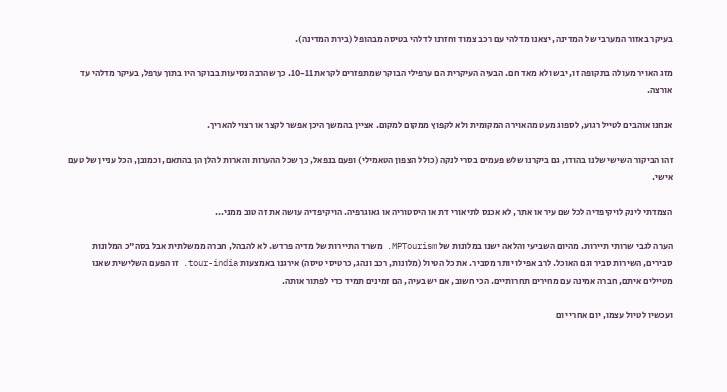בעיקר באזור המערבי של המדינה, יצאנו מדלהי עם רכב צמוד וחזרנו לדלהי בטיסה מבהופל (בירת המדינה).

מזג האויר מעולה בתקופה זו, יבש ולא מאד חם. הבעיה העיקרית הם ערפילי הבוקר שמתפזרים לקראת 10-11. כך שהרבה נסיעות בבוקר היו בתוך ערפל, בעיקר מדלהי עד אורצה.

אנחנו אוהבים לטייל רגוע, לספוג מעט מהאוירה המקומית ולא לקפוץ ממקום למקום. אציין בהמשך היכן אפשר לקצר או רצוי להאריך.

זהו הביקור השישי שלנו בהודו, גם ביקרנו שלש פעמים בסרי לנקה (כולל הצפון הטאמילי) ופעם בנפאל, כך שכל ההערות והארות להלן הן בהתאם, וכמובן, הכל עניין של טעם אישי.

הצמדתי לינק לויקיפדיה לכל שם עיר או אתר, לא אכנס לתיאורי דת או היסטוריה או גאוגרפיה. הויקיפדיה עושה את זה טוב ממני...

הערה לגבי שרותי תיירות. מהיום השביעי והלאה ישנו במלונות של MPTourism. משרד התיירות של מדיה פרדש. לא להבהל, חברה ממשלתית אבל בסה"כ המלונות סבירים, השירות סביר וגם האוכל. לרב אפילו יותר מסביר. את כל הטיול (מלונות, רכב ונהג, כרטיסי טיסה) אירגנו באמצעות tour-india. זו הפעם השלישית שאנו מטיילים איתם, חברה אמינה עם מחירים תחרותיים. הכי חשוב, אם יש בעיה, הם זמינים תמיד כדי לפתור אותה.

ועכשיו לטיול עצמו, יום אחרי יום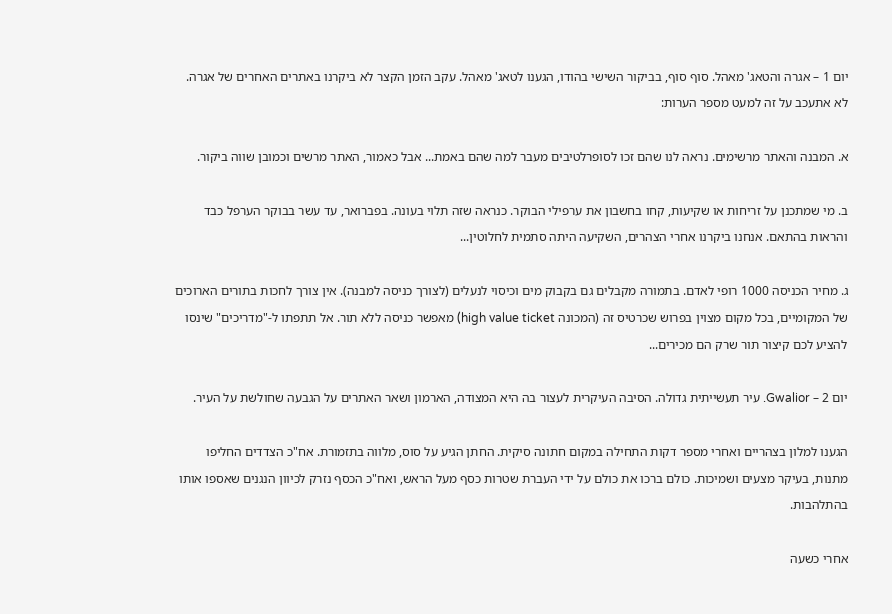יום 1 – אגרה והטאג' מאהל. סוף סוף, בביקור השישי בהודו, הגענו לטאג' מאהל. עקב הזמן הקצר לא ביקרנו באתרים האחרים של אגרה. לא אתעכב על זה למעט מספר הערות:

א. המבנה והאתר מרשימים. נראה לנו שהם זכו לסופרלטיבים מעבר למה שהם באמת... אבל כאמור, האתר מרשים וכמובן שווה ביקור.

ב. מי שמתכנן על זריחות או שקיעות, קחו בחשבון את ערפילי הבוקר. כנראה שזה תלוי בעונה. בפברואר, עד עשר בבוקר הערפל כבד והראות בהתאם. אנחנו ביקרנו אחרי הצהרים, השקיעה היתה סתמית לחלוטין...

ג. מחיר הכניסה 1000 רופי לאדם. בתמורה מקבלים גם בקבוק מים וכיסוי לנעלים (לצורך כניסה למבנה). אין צורך לחכות בתורים הארוכים של המקומיים, בכל מקום מצוין בפרוש שכרטיס זה (המכונה high value ticket) מאפשר כניסה ללא תור. אל תתפתו ל-"מדריכים" שינסו להציע לכם קיצור תור שרק הם מכירים...

יום 2 – Gwalior. עיר תעשייתית גדולה. הסיבה העיקרית לעצור בה היא המצודה, הארמון ושאר האתרים על הגבעה שחולשת על העיר.

הגענו למלון בצהריים ואחרי מספר דקות התחילה במקום חתונה סיקית. החתן הגיע על סוס, מלווה בתזמורת. אח"כ הצדדים החליפו מתנות, בעיקר מצעים ושמיכות. כולם ברכו את כולם על ידי העברת שטרות כסף מעל הראש, ואח"כ הכסף נזרק לכיוון הנגנים שאספו אותו בהתלהבות.

אחרי כשעה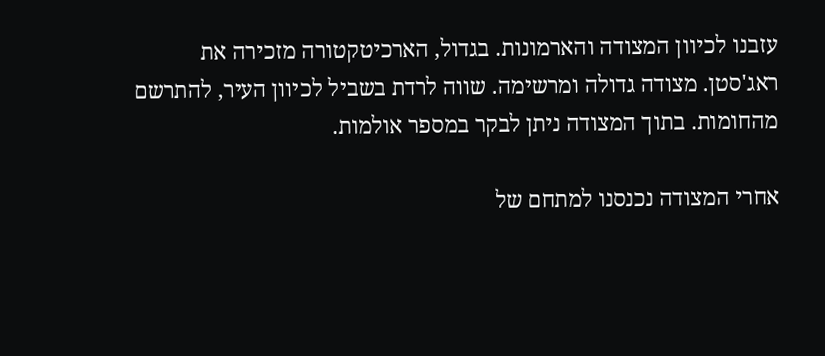עזבנו לכיוון המצודה והארמונות. בגדול, הארכיטקטורה מזכירה את ראג'סטן. מצודה גדולה ומרשימה. שווה לרדת בשביל לכיוון העיר, להתרשם מהחומות. בתוך המצודה ניתן לבקר במספר אולמות.

אחרי המצודה נכנסנו למתחם של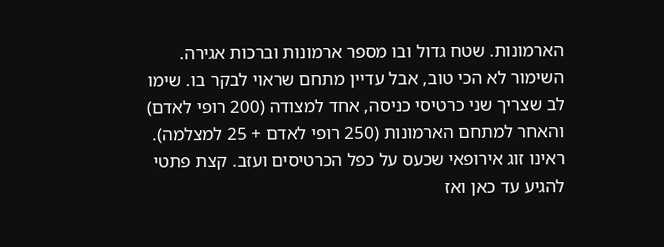הארמונות. שטח גדול ובו מספר ארמונות וברכות אגירה. השימור לא הכי טוב, אבל עדיין מתחם שראוי לבקר בו. שימו לב שצריך שני כרטיסי כניסה, אחד למצודה (200 רופי לאדם) והאחר למתחם הארמונות (250 רופי לאדם + 25 למצלמה). ראינו זוג אירופאי שכעס על כפל הכרטיסים ועזב. קצת פתטי להגיע עד כאן ואז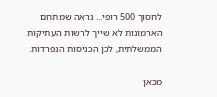לחסוך 500 רופי... נראה שמתחם הארמונות לא שייך לרשות העתיקות הממשלתית, לכן הכניסות הנפרדות.

מכאן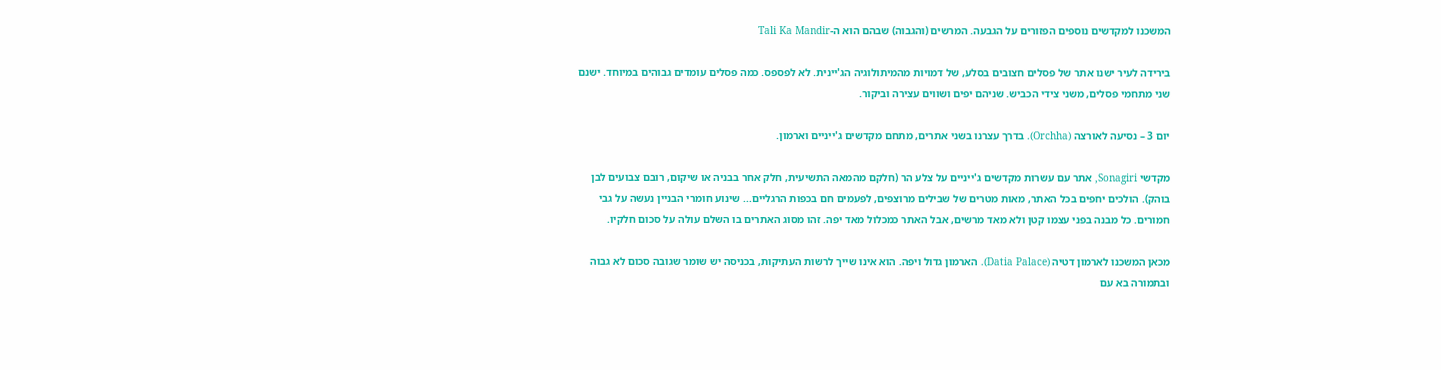המשכנו למקדשים נוספים הפזורים על הגבעה. המרשים (והגבוה) שבהם הוא ה-Tali Ka Mandir

בירידה לעיר ישנו אתר של פסלים חצובים בסלע, של דמויות מהמיתולוגיה הג'יינית. לא לפספס. כמה פסלים עומדים גבוהים במיוחד. ישנם שני מתחמי פסלים, משני צידי הכביש. שניהם יפים ושווים עצירה וביקור.

יום 3 – נסיעה לאורצה (Orchha). בדרך עצרנו בשני אתרים, מתחם מקדשים ג'ייניים וארמון.

מקדשי Sonagiri, אתר עם עשרות מקדשים ג'ייניים על צלע הר (חלקם מהמאה התשיעית, חלק אחר בבניה או שיקום, רובם צבועים לבן בוהק). הולכים יחפים בכל האתר, מאות מטרים של שבילים מרוצפים, לפעמים חם בכפות הרגליים... שינוע חומרי הבניין נעשה על גבי חמורים. כל מבנה בפני עצמו קטן ולא מאד מרשים, אבל האתר כמכלול מאד יפה. זהו מסוג האתרים בו השלם עולה על סכום חלקיו.

מכאן המשכנו לארמון דטיה (Datia Palace). הארמון גדול ויפה. הוא אינו שייך לרשות העתיקות, בכניסה יש שומר שגובה סכום לא גבוה ובתמורה בא עם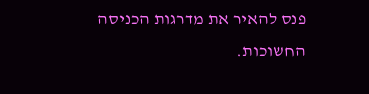פנס להאיר את מדרגות הכניסה החשוכות.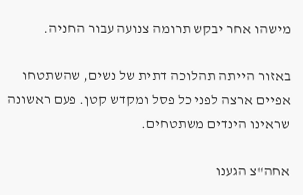מישהו אחר יבקש תרומה צנועה עבור החניה.

באזור הייתה תהלוכה דתית של נשים, שהשתטחו אפיים ארצה לפני כל פסל ומקדש קטן. פעם ראשונה שראינו הינדים משתטחים.

אחה"צ הגענו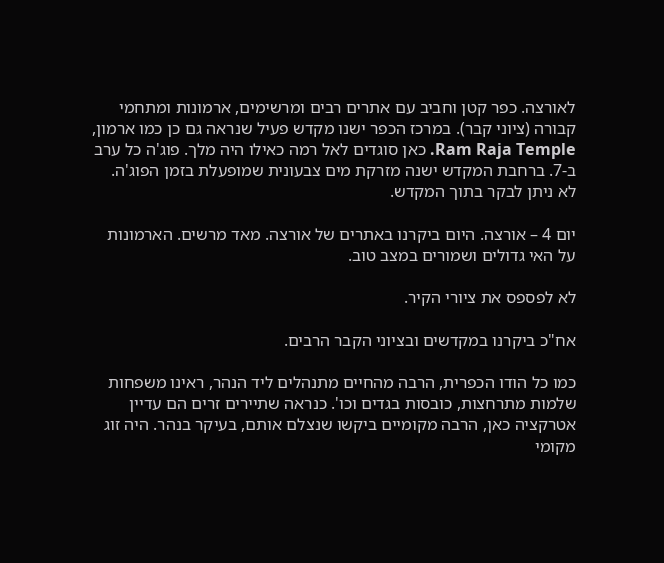לאורצה. כפר קטן וחביב עם אתרים רבים ומרשימים, ארמונות ומתחמי קבורה (ציוני קבר). במרכז הכפר ישנו מקדש פעיל שנראה גם כן כמו ארמון, Ram Raja Temple. כאן סוגדים לאל רמה כאילו היה מלך. פוג'ה כל ערב ב-7. ברחבת המקדש ישנה מזרקת מים צבעונית שמופעלת בזמן הפוג'ה. לא ניתן לבקר בתוך המקדש.

יום 4 – אורצה. היום ביקרנו באתרים של אורצה. מאד מרשים. הארמונות על האי גדולים ושמורים במצב טוב.

לא לפספס את ציורי הקיר.

אח"כ ביקרנו במקדשים ובציוני הקבר הרבים.

כמו כל הודו הכפרית, הרבה מהחיים מתנהלים ליד הנהר, ראינו משפחות שלמות מתרחצות, כובסות בגדים וכו'. כנראה שתיירים זרים הם עדיין אטרקציה כאן, הרבה מקומיים ביקשו שנצלם אותם, בעיקר בנהר. היה זוג מקומי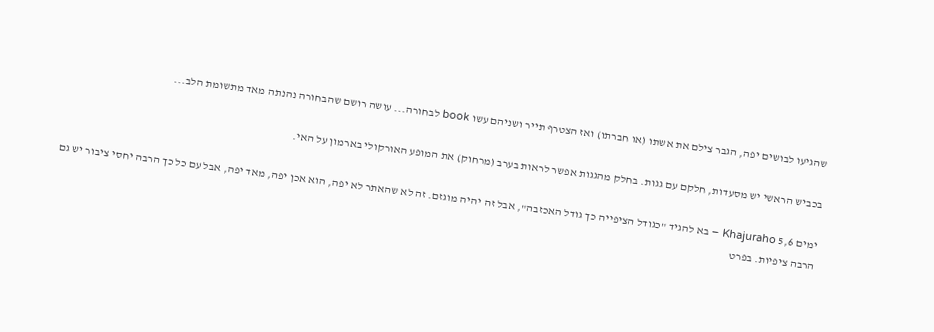שהגיעו לבושים יפה, הגבר צילם את אשתו (או חברתו) ואז הצטרף תייר ושניהם עשו book לבחורה... עושה רושם שהבחורה נהנתה מאד מתשומת הלב...

בכביש הראשי יש מסעדות, חלקם עם גגות. בחלק מהגגות אפשר לראות בערב (מרחוק) את המופע האורקולי בארמון על האי.

ימים 5,6 Khajuraho – בא להגיד "כגודל הציפייה כך גודל האכזבה", אבל זה יהיה מוגזם. זה לא שהאתר לא יפה, הוא אכן יפה, מאד יפה, אבל עם כל כך הרבה יחסי ציבור יש גם הרבה ציפיות. בפרט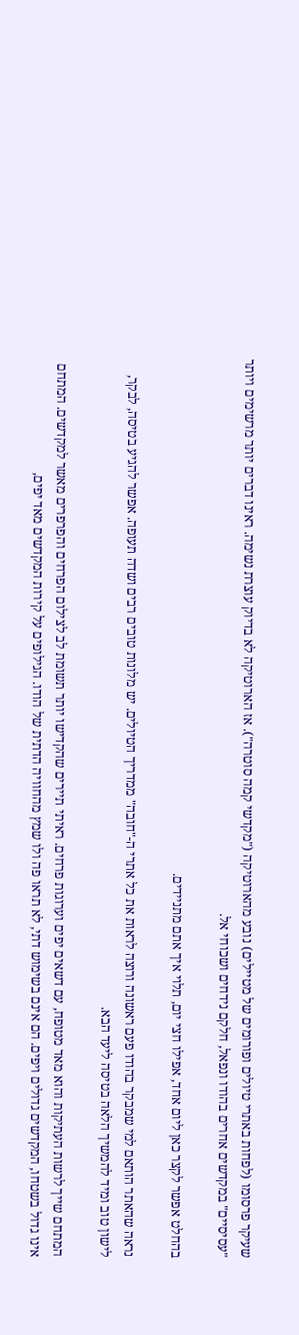שעיקר פרסומו (לפחות באתרי טיולים ופורומים של מטיילים) נובע מהארוטיקה ("מקדשי קמה סוטרה"). אז הארוטיקה לא בדיוק עוצרת נשימה. ראינו דברים יותר מרשימים ויותר "עסיסיים" במקדשים אחרים בהודו ונפאל, חלקם נידחים ושכוחי אל.

בהחלט אפשר לקצר כאן ליום אחד, אפילו חצי יום, תלוי איך אתם מתניידים.

נראה שהאתר הותאם למי שמבקר בהודו פעם ראשונה ורוצה לראות את כל אתרי ה-"חובה" ממדריך הטיולים. יש מלונות טובים רבים ושדה תעופה. אפשר להגיע בטיסה, לבקר, לישון טוב ומיד להמשיך הלאה בטיסה ליעד הבא.

המתחם שייך לרשות העתיקות והוא מאד מטופח, עם דשאים יפים וערוגות פרחים. ראיתי תיירים שהקדישו יותר תשומת לב לצילום הפרחים והפרפרים מאשר למקדשים. המתחם אינו גדול בשטחו, המקדשים גדולים ויפים. הם אינם בשימוש דתי, לא תראו פה ולו שמץ מהחוויה הדתית של הודו. הגילופים על קירות המקדשים מאד יפים,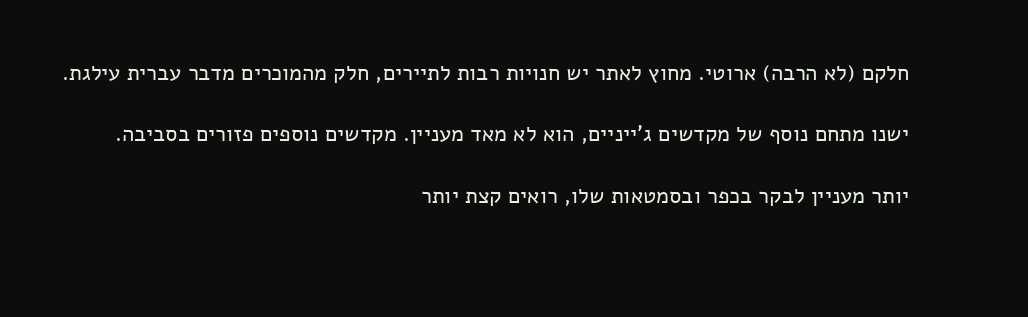חלקם (לא הרבה) ארוטי. מחוץ לאתר יש חנויות רבות לתיירים, חלק מהמוכרים מדבר עברית עילגת.

ישנו מתחם נוסף של מקדשים ג'ייניים, הוא לא מאד מעניין. מקדשים נוספים פזורים בסביבה.

יותר מעניין לבקר בכפר ובסמטאות שלו, רואים קצת יותר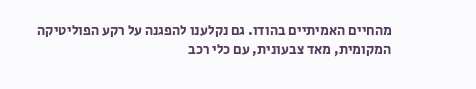מהחיים האמיתיים בהודו. גם נקלענו להפגנה על רקע הפוליטיקה המקומית, מאד צבעונית, עם כלי רכב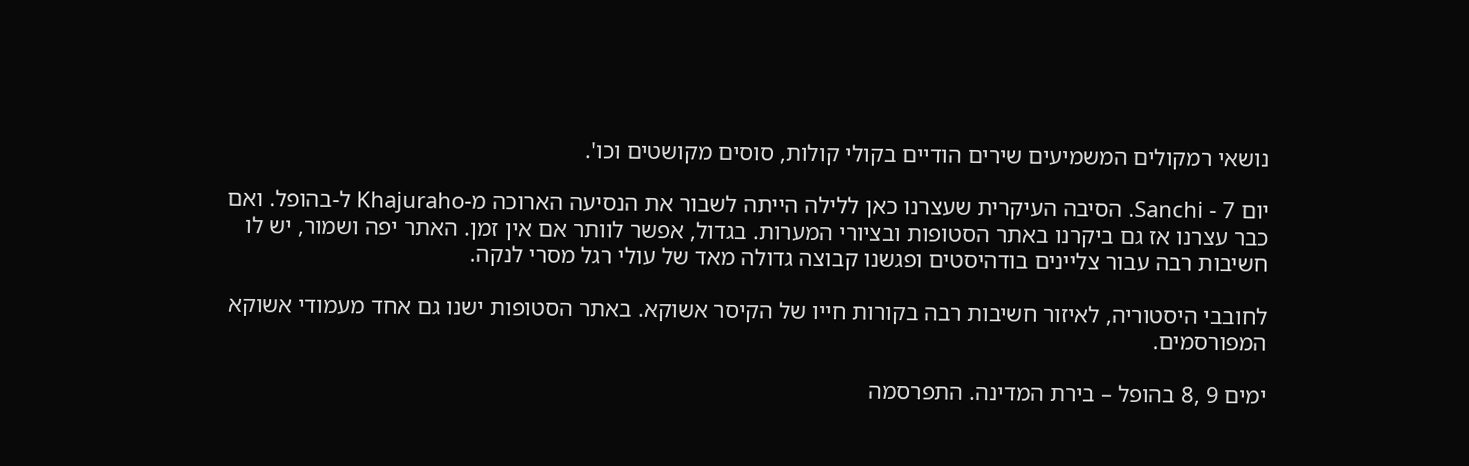נושאי רמקולים המשמיעים שירים הודיים בקולי קולות, סוסים מקושטים וכו'.

יום 7 - Sanchi. הסיבה העיקרית שעצרנו כאן ללילה הייתה לשבור את הנסיעה הארוכה מ-Khajuraho ל-בהופל. ואם כבר עצרנו אז גם ביקרנו באתר הסטופות ובציורי המערות. בגדול, אפשר לוותר אם אין זמן. האתר יפה ושמור, יש לו חשיבות רבה עבור צליינים בודהיסטים ופגשנו קבוצה גדולה מאד של עולי רגל מסרי לנקה.

לחובבי היסטוריה, לאיזור חשיבות רבה בקורות חייו של הקיסר אשוקא. באתר הסטופות ישנו גם אחד מעמודי אשוקא המפורסמים.

ימים 9 ,8 בהופל – בירת המדינה. התפרסמה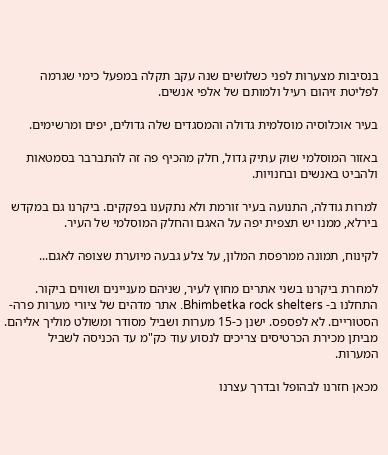בנסיבות מצערות לפני כשלושים שנה עקב תקלה במפעל כימי שגרמה לפליטת זיהום רעיל ולמותם של אלפי אנשים.

בעיר אוכלוסיה מוסלמית גדולה והמסגדים שלה גדולים, יפים ומרשימים.

באזור המוסלמי שוק עתיק גדול, חלק מהכיף פה זה להתברבר בסמטאות ולהביט באנשים ובחנויות.

למרות גודלה, התנועה בעיר זורמת ולא נתקענו בפקקים. ביקרנו גם במקדש בירלא, ממנו יש תצפית יפה על האגם והחלק המוסלמי של העיר.

לקינוח, תמונה ממרפסת המלון, על צלע גבעה מיוערת שצופה לאגם...

למחרת ביקרנו בשני אתרים מחוץ לעיר, שניהם מעניינים ושווים ביקור. התחלנו ב- Bhimbetka rock shelters. אתר מדהים של ציורי מערות פרה-הסטוריים. לא לפספס. ישנן כ-15 מערות ושביל מסודר ומשולט מוליך אליהם. מביתן מכירת הכרטיסים צריכים לנסוע עוד כק"מ עד הכניסה לשביל המערות.

מכאן חזרנו לבהופל ובדרך עצרנו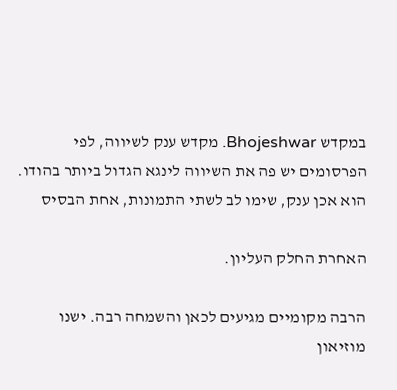במקדש Bhojeshwar. מקדש ענק לשיווה, לפי הפרסומים יש פה את השיווה לינגא הגדול ביותר בהודו. הוא אכן ענק, שימו לב לשתי התמונות, אחת הבסיס

האחרת החלק העליון.

הרבה מקומיים מגיעים לכאן והשמחה רבה. ישנו מוזיאון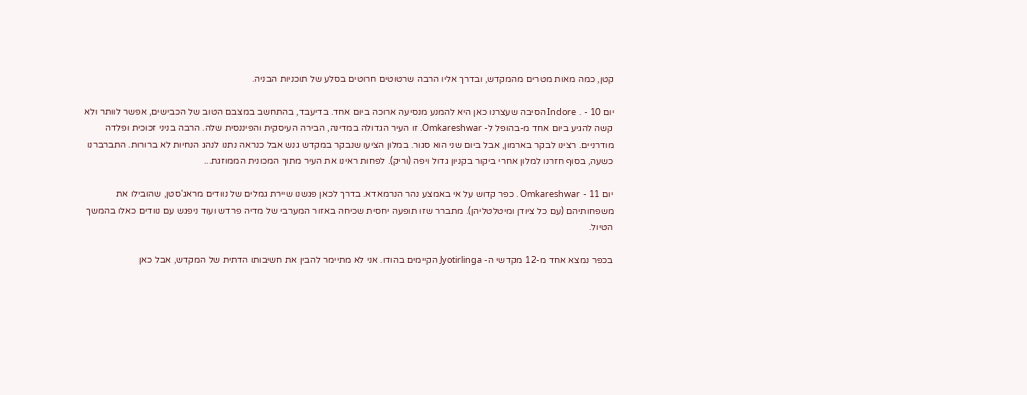קטן, כמה מאות מטרים מהמקדש, ובדרך אליו הרבה שרטוטים חרוטים בסלע של תוכניות הבניה.

יום 10 - . Indore הסיבה שעצרנו כאן היא להמנע מנסיעה ארוכה ביום אחד. בדיעבד, בהתחשב במצבם הטוב של הכבישים, אפשר לוותר ולא קשה להגיע ביום אחד מ-בהופל ל- Omkareshwar. זו העיר הגדולה במדינה, הבירה העיסקית והפיננסית שלה. הרבה בניני זכוכית ופלדה מודרניים. רצינו לבקר בארמון, אבל ביום שני הוא סגור. במלון הציעו שנבקר במקדש גנש אבל כנראה נתנו לנהג הנחיות לא ברורות. התברברנו כשעה, בסוף חזרנו למלון אחרי ביקור בקניון גדול ויפה (וריק). לפחות ראינו את העיר מתוך המכונית הממוזגת...

יום 11 - Omkareshwar . כפר קדוש על אי באמצע נהר הנרמאדא. בדרך לכאן פגשנו שיירת גמלים של נוודים מראג'סטן, שהובילו את משפחותיהם (עם כל ציודן ומיטלטליהן). מתברר שזו תופעה יחסית שכיחה באזור המערבי של מדיה פרדש ועוד ניפגש עם נוודים כאלו בהמשך הטיול.

בכפר נמצא אחד מ-12 מקדשי ה- Jyotirlinga הקיימים בהודו. אני לא מתיימר להבין את חשיבותו הדתית של המקדש, אבל כאן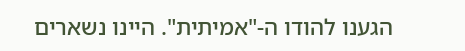הגענו להודו ה-"אמיתית". היינו נשארים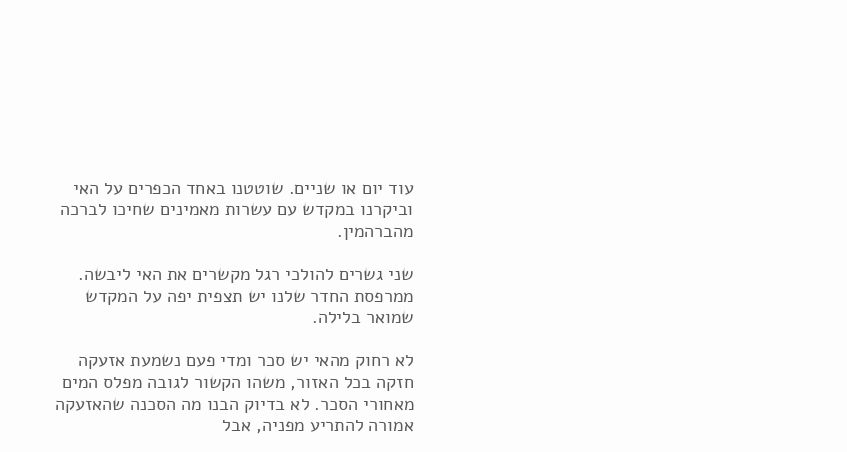עוד יום או שניים. שוטטנו באחד הכפרים על האי וביקרנו במקדש עם עשרות מאמינים שחיכו לברכה מהברהמין.

שני גשרים להולכי רגל מקשרים את האי ליבשה. ממרפסת החדר שלנו יש תצפית יפה על המקדש שמואר בלילה.

לא רחוק מהאי יש סכר ומדי פעם נשמעת אזעקה חזקה בכל האזור, משהו הקשור לגובה מפלס המים מאחורי הסכר. לא בדיוק הבנו מה הסכנה שהאזעקה אמורה להתריע מפניה, אבל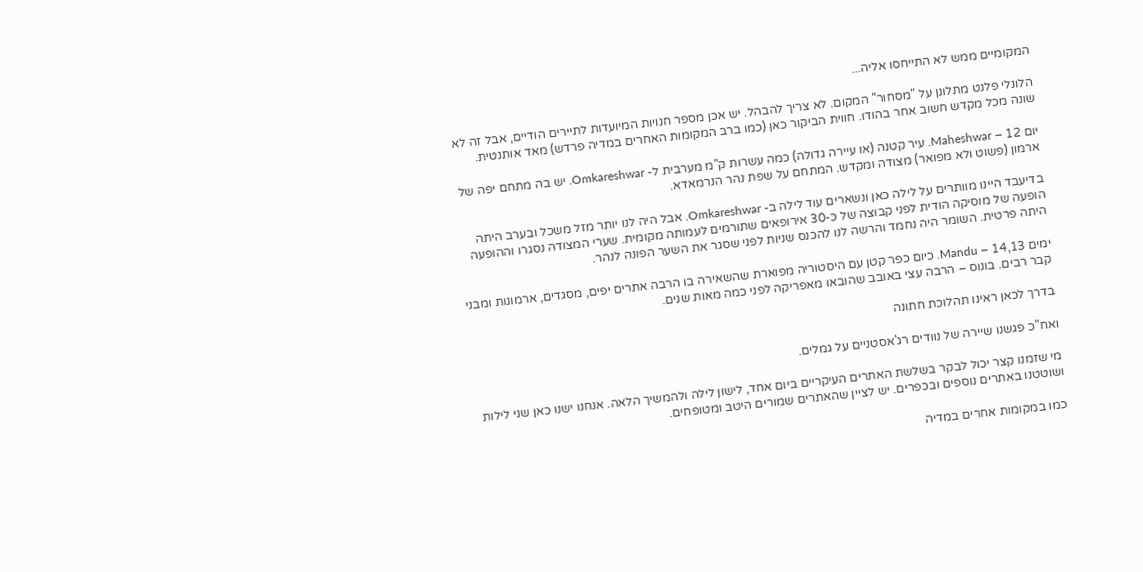המקומיים ממש לא התייחסו אליה...

הלונלי פלנט מתלונן על "מסחור" המקום. לא צריך להבהל. יש אכן מספר חנויות המיועדות לתיירים הודיים, אבל זה לא שונה מכל מקדש חשוב אחר בהודו. חווית הביקור כאן (כמו ברב המקומות האחרים במדיה פרדש) מאד אותנטית.

יום 12 – Maheshwar. עיר קטנה (או עיירה גדולה) כמה עשרות ק"מ מערבית ל- Omkareshwar. יש בה מתחם יפה של ארמון (פשוט ולא מפואר) מצודה ומקדש. המתחם על שפת נהר הנרמאדא.

בדיעבד היינו מוותרים על לילה כאן ונשארים עוד לילה ב- Omkareshwar. אבל היה לנו יותר מזל משכל ובערב היתה הופעה של מוסיקה הודית לפני קבוצה של כ-30 אירופאים שתורמים לעמותה מקומית. שערי המצודה נסגרו וההופעה היתה פרטית. השומר היה נחמד והרשה לנו להכנס שניות לפני שסגר את השער הפונה לנהר.

ימים 14,13 – Mandu. כיום כפר קטן עם היסטוריה מפוארת שהשאירה בו הרבה אתרים יפים, מסגדים, ארמונות ומבני קבר רבים. בונוס – הרבה עצי באובב שהובאו מאפריקה לפני כמה מאות שנים.

בדרך לכאן ראינו תהלוכת חתונה

ואח"כ פגשנו שיירה של נוודים רג'אסטניים על גמלים.

מי שזמנו קצר יכול לבקר בשלשת האתרים העיקריים ביום אחד, לישון לילה ולהמשיך הלאה. אנחנו ישנו כאן שני לילות ושוטטנו באתרים נוספים ובכפרים. יש לציין שהאתרים שמורים היטב ומטופחים.

כמו במקומות אחרים במדיה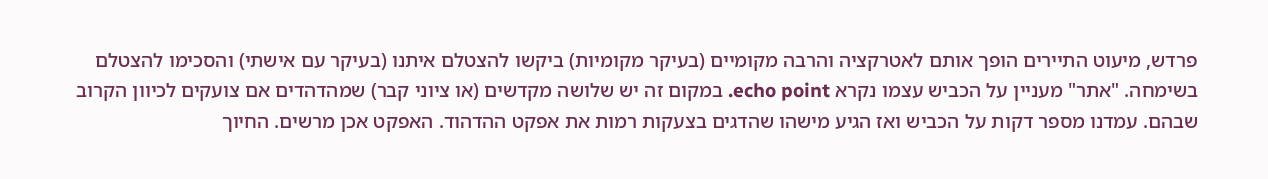פרדש, מיעוט התיירים הופך אותם לאטרקציה והרבה מקומיים (בעיקר מקומיות) ביקשו להצטלם איתנו (בעיקר עם אישתי) והסכימו להצטלם בשימחה. "אתר" מעניין על הכביש עצמו נקרא echo point. במקום זה יש שלושה מקדשים (או ציוני קבר) שמהדהדים אם צועקים לכיוון הקרוב שבהם. עמדנו מספר דקות על הכביש ואז הגיע מישהו שהדגים בצעקות רמות את אפקט ההדהוד. האפקט אכן מרשים. החיוך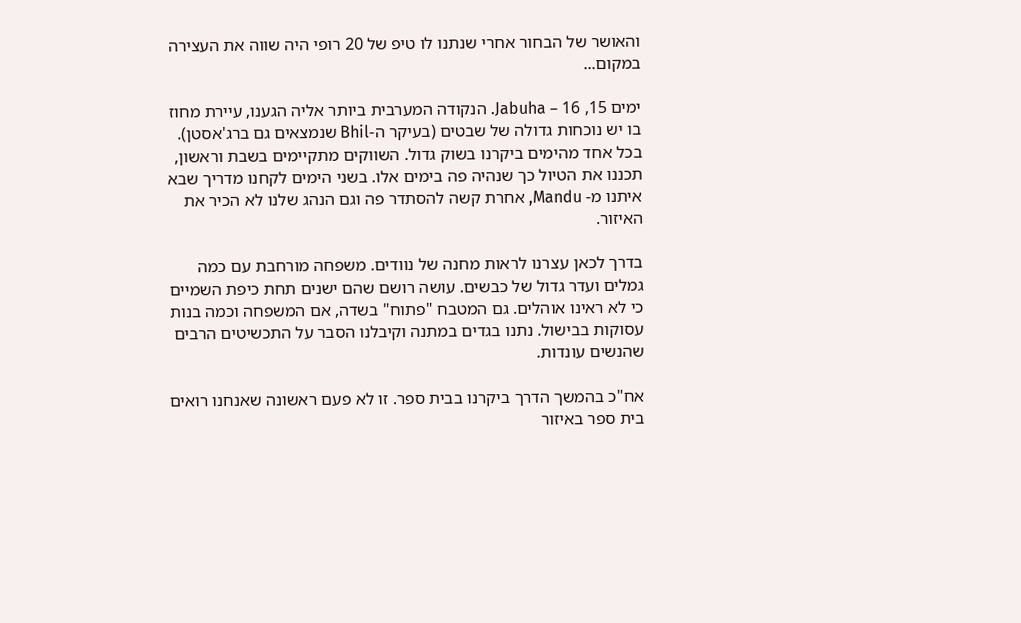והאושר של הבחור אחרי שנתנו לו טיפ של 20 רופי היה שווה את העצירה במקום...

ימים 15, 16 – Jabuha. הנקודה המערבית ביותר אליה הגענו, עיירת מחוז בו יש נוכחות גדולה של שבטים (בעיקר ה-Bhil שנמצאים גם ברג'אסטן). בכל אחד מהימים ביקרנו בשוק גדול. השווקים מתקיימים בשבת וראשון, תכננו את הטיול כך שנהיה פה בימים אלו. בשני הימים לקחנו מדריך שבא איתנו מ- Mandu, אחרת קשה להסתדר פה וגם הנהג שלנו לא הכיר את האיזור.

בדרך לכאן עצרנו לראות מחנה של נוודים. משפחה מורחבת עם כמה גמלים ועדר גדול של כבשים. עושה רושם שהם ישנים תחת כיפת השמיים כי לא ראינו אוהלים. גם המטבח "פתוח" בשדה, אם המשפחה וכמה בנות עסוקות בבישול. נתנו בגדים במתנה וקיבלנו הסבר על התכשיטים הרבים שהנשים עונדות.

אח"כ בהמשך הדרך ביקרנו בבית ספר. זו לא פעם ראשונה שאנחנו רואים בית ספר באיזור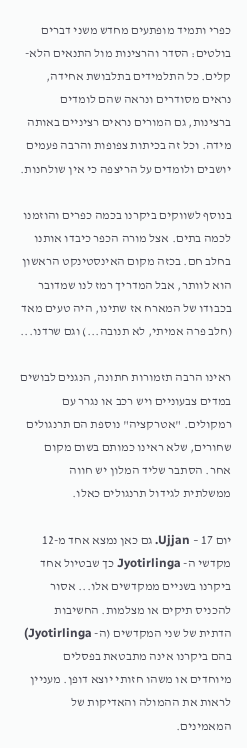כפרי ותמיד מופתעים מחדש משני דברים בולטים: הסדר והרצינות מול התנאים הלא-קלים. כל התלמידים בתלבושת אחידה, נראים מסודרים ונראה שהם לומדים ברצינות, גם המורים נראים רציניים באותה מידה. וכל זה בכיתות צפופות והרבה פעמים יושבים ולומדים על הריצפה כי אין שולחנות.

בנוסף לשווקים ביקרנו בכמה כפרים והוזמנו לכמה בתים. אצל מורה הכפר כיבדו אותנו בחלב חם. בכזה מקום האינסטינקט הראשון הוא לוותר, אבל המדריך רמז לנו שמדובר בכבודו של המארח אז שתינו, היה טעים מאד (חלב פרה אמיתי, לא תנובה...) וגם שרדנו...

ראינו הרבה תזמורות חתונה, הנגנים לבושים במדים צבעוניים ויש רכב או נגרר עם רמקולים. "אטרקציה" נוספת הם תרנגולים שחורים, שלא ראינו כמותם בשום מקום אחר. הסתבר שליד המלון יש חווה ממשלתית לגידול תרנגולים כאלו.

יום 17 – Ujjan. גם כאן נמצא אחד מ-12 מקדשי ה- Jyotirlinga כך שבטיול אחד ביקרנו בשניים ממקדשים אלו... אסור להכניס תיקים או מצלמות. החשיבות הדתית של שני המקדשים (ה- Jyotirlinga) בהם ביקרנו אינה מתבטאת בפסלים מיוחדים או משהו חזותי יוצא דופן. מעניין לראות את ההמולה והאדיקות של המאמינים.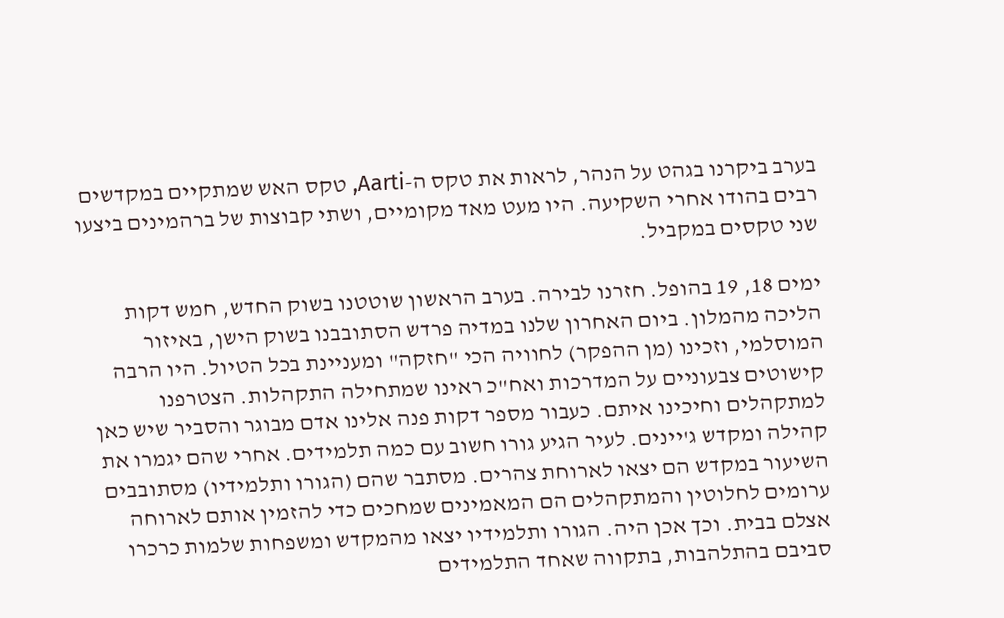בערב ביקרנו בגהט על הנהר, לראות את טקס ה-Aarti, טקס האש שמתקיים במקדשים רבים בהודו אחרי השקיעה. היו מעט מאד מקומיים, ושתי קבוצות של ברהמינים ביצעו שני טקסים במקביל.

ימים 18, 19 בהופל. חזרנו לבירה. בערב הראשון שוטטנו בשוק החדש, חמש דקות הליכה מהמלון. ביום האחרון שלנו במדיה פרדש הסתובבנו בשוק הישן, באיזור המוסלמי, וזכינו (מן ההפקר) לחוויה הכי "חזקה" ומעניינת בכל הטיול. היו הרבה קישוטים צבעוניים על המדרכות ואח"כ ראינו שמתחילה התקהלות. הצטרפנו למתקהלים וחיכינו איתם. כעבור מספר דקות פנה אלינו אדם מבוגר והסביר שיש כאן קהילה ומקדש ג'יינים. לעיר הגיע גורו חשוב עם כמה תלמידים. אחרי שהם יגמרו את השיעור במקדש הם יצאו לארוחת צהרים. מסתבר שהם (הגורו ותלמידיו) מסתובבים ערומים לחלוטין והמתקהלים הם המאמינים שמחכים כדי להזמין אותם לארוחה אצלם בבית. וכך אכן היה. הגורו ותלמידיו יצאו מהמקדש ומשפחות שלמות כרכרו סביבם בהתלהבות, בתקווה שאחד התלמידים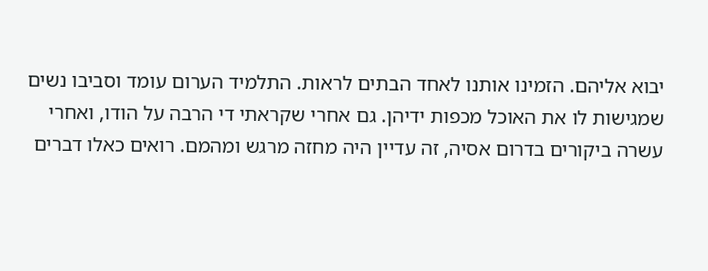יבוא אליהם. הזמינו אותנו לאחד הבתים לראות. התלמיד הערום עומד וסביבו נשים שמגישות לו את האוכל מכפות ידיהן. גם אחרי שקראתי די הרבה על הודו, ואחרי עשרה ביקורים בדרום אסיה, זה עדיין היה מחזה מרגש ומהמם. רואים כאלו דברים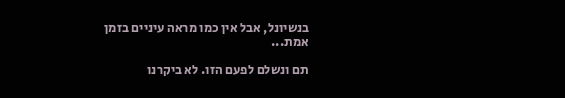בנשיונל, אבל אין כמו מראה עיניים בזמן אמת...

תם ונשלם לפעם הזו. לא ביקרנו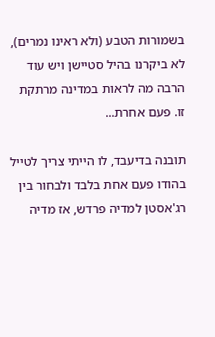בשמורות הטבע (ולא ראינו נמרים), לא ביקרנו בהיל סטיישן ויש עוד הרבה מה לראות במדינה מרתקת זו. פעם אחרת...

תובנה בדיעבד, לו הייתי צריך לטייל בהודו פעם אחת בלבד ולבחור בין רג'אסטן למדיה פרדש, אז מדיה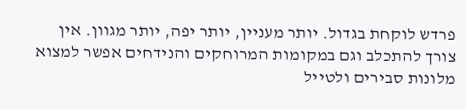פרדש לוקחת בגדול. יותר מעניין, יותר יפה, יותר מגוון. אין צורך להתכלב וגם במקומות המרוחקים והנידחים אפשר למצוא מלונות סבירים ולטייל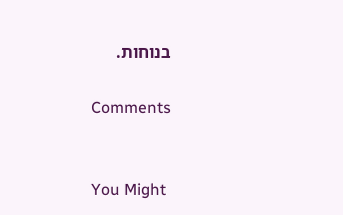בנוחות.

Comments


You Might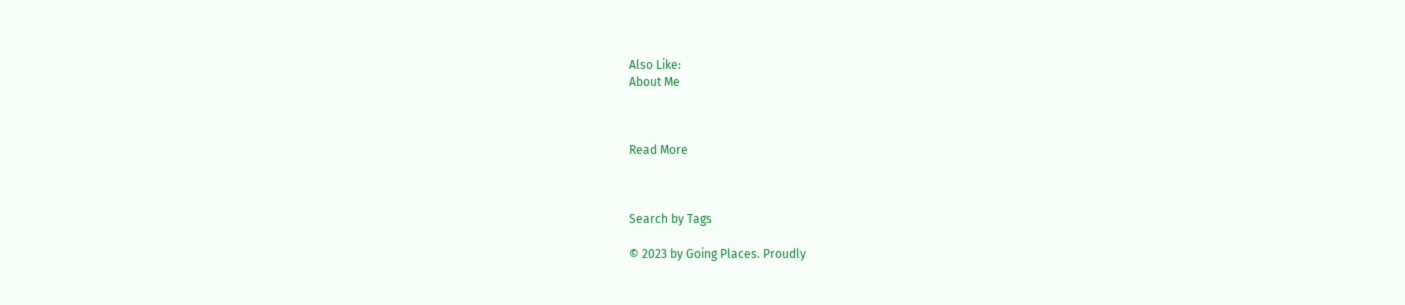Also Like:
About Me



Read More



Search by Tags

© 2023 by Going Places. Proudly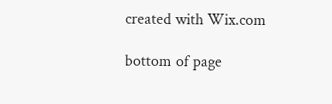created with Wix.com

bottom of page